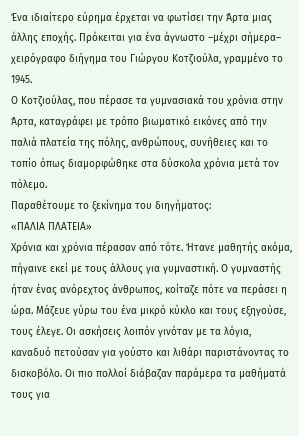Ένα ιδιαίτερο εύρημα έρχεται να φωτίσει την Άρτα μιας άλλης εποχής. Πρόκειται για ένα άγνωστο –μέχρι σήμερα– χειρόγραφο διήγημα του Γιώργου Κοτζιούλα, γραμμένο το 1945.
Ο Κοτζιούλας, που πέρασε τα γυμνασιακά του χρόνια στην Άρτα, καταγράφει με τρόπο βιωματικό εικόνες από την παλιά πλατεία της πόλης, ανθρώπους, συνήθειες και το τοπίο όπως διαμορφώθηκε στα δύσκολα χρόνια μετά τον πόλεμο.
Παραθέτουμε το ξεκίνημα του διηγήματος:
«ΠΑΛΙΑ ΠΛΑΤΕΙΑ»
Χρόνια και χρόνια πέρασαν από τότε. Ήτανε μαθητής ακόμα, πήγαινε εκεί με τους άλλους για γυμναστική. Ο γυμναστής ήταν ένας ανόρεχτος άνθρωπος, κοίταζε πότε να περάσει η ώρα. Μάζευε γύρω του ένα μικρό κύκλο και τους εξηγούσε, τους έλεγε. Οι ασκήσεις λοιπόν γινόταν με τα λόγια, καναδυό πετούσαν για γούστο και λιθάρι παριστάνοντας το δισκοβόλο. Οι πιο πολλοί διάβαζαν παράμερα τα μαθήματά τους για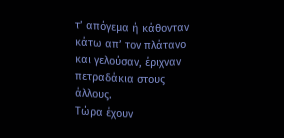τ’ απόγεμα ή κάθονταν κάτω απ’ τον πλάτανο και γελούσαν, έριχναν πετραδάκια στους άλλους.
Τώρα έχουν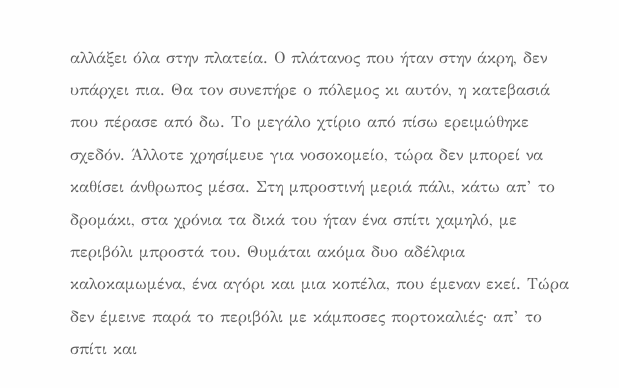αλλάξει όλα στην πλατεία. Ο πλάτανος που ήταν στην άκρη, δεν υπάρχει πια. Θα τον συνεπήρε ο πόλεμος κι αυτόν, η κατεβασιά που πέρασε από δω. Το μεγάλο χτίριο από πίσω ερειμώθηκε σχεδόν. Άλλοτε χρησίμευε για νοσοκομείο, τώρα δεν μπορεί να καθίσει άνθρωπος μέσα. Στη μπροστινή μεριά πάλι, κάτω απ’ το δρομάκι, στα χρόνια τα δικά του ήταν ένα σπίτι χαμηλό, με περιβόλι μπροστά του. Θυμάται ακόμα δυο αδέλφια καλοκαμωμένα, ένα αγόρι και μια κοπέλα, που έμεναν εκεί. Τώρα δεν έμεινε παρά το περιβόλι με κάμποσες πορτοκαλιές· απ’ το σπίτι και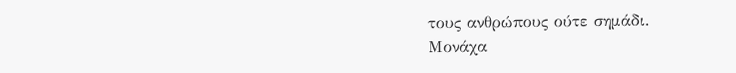τους ανθρώπους ούτε σημάδι.
Μονάχα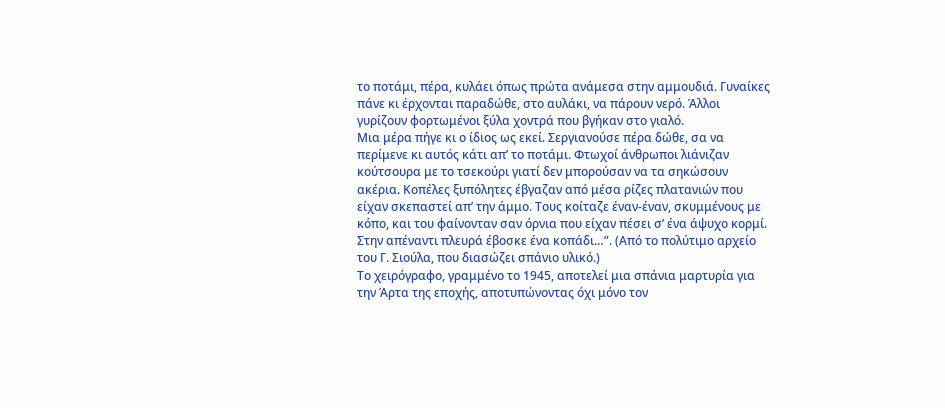το ποτάμι, πέρα, κυλάει όπως πρώτα ανάμεσα στην αμμουδιά. Γυναίκες πάνε κι έρχονται παραδώθε, στο αυλάκι, να πάρουν νερό. Άλλοι γυρίζουν φορτωμένοι ξύλα χοντρά που βγήκαν στο γιαλό.
Μια μέρα πήγε κι ο ίδιος ως εκεί. Σεργιανούσε πέρα δώθε, σα να περίμενε κι αυτός κάτι απ’ το ποτάμι. Φτωχοί άνθρωποι λιάνιζαν κούτσουρα με το τσεκούρι γιατί δεν μπορούσαν να τα σηκώσουν ακέρια. Κοπέλες ξυπόλητες έβγαζαν από μέσα ρίζες πλατανιών που είχαν σκεπαστεί απ’ την άμμο. Τους κοίταζε έναν-έναν, σκυμμένους με κόπο, και του φαίνονταν σαν όρνια που είχαν πέσει σ’ ένα άψυχο κορμί. Στην απέναντι πλευρά έβοσκε ένα κοπάδι…”. (Από το πολύτιμο αρχείο του Γ. Σιούλα, που διασώζει σπάνιο υλικό.)
Το χειρόγραφο, γραμμένο το 1945, αποτελεί μια σπάνια μαρτυρία για την Άρτα της εποχής, αποτυπώνοντας όχι μόνο τον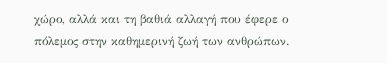χώρο, αλλά και τη βαθιά αλλαγή που έφερε ο πόλεμος στην καθημερινή ζωή των ανθρώπων.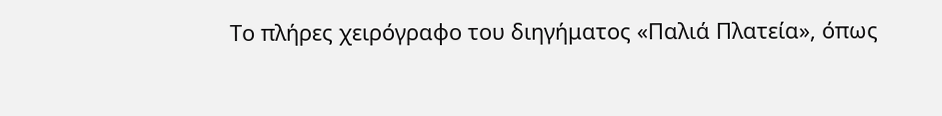Το πλήρες χειρόγραφο του διηγήματος «Παλιά Πλατεία», όπως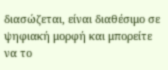διασώζεται, είναι διαθέσιμο σε ψηφιακή μορφή και μπορείτε να το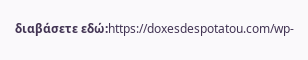διαβάσετε εδώ:https://doxesdespotatou.com/wp-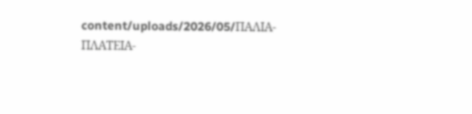content/uploads/2026/05/ΠΑΛΙΑ-ΠΛΑΤΕΙΑ-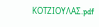ΚΟΤΖΙΟΥΛΑΣ.pdf